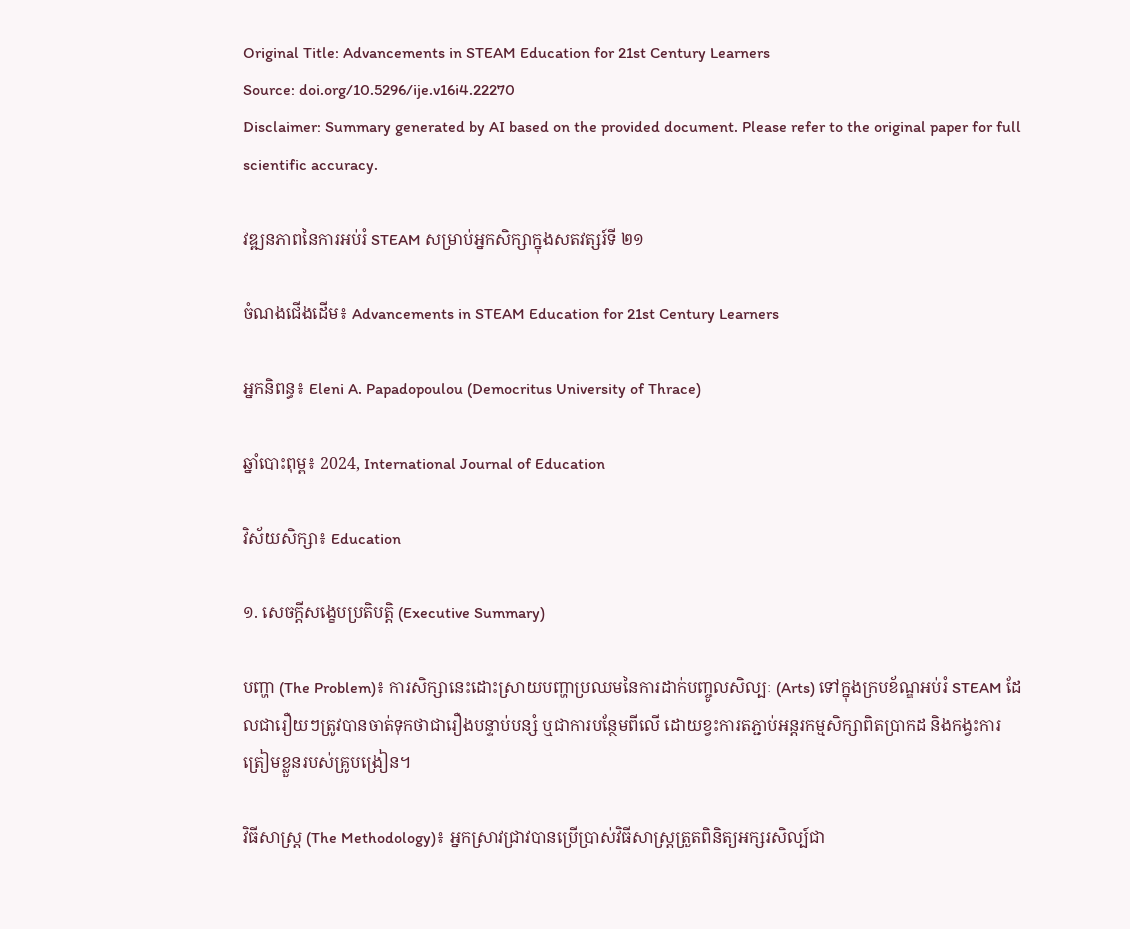Original Title: Advancements in STEAM Education for 21st Century Learners
Source: doi.org/10.5296/ije.v16i4.22270
Disclaimer: Summary generated by AI based on the provided document. Please refer to the original paper for full scientific accuracy.

វឌ្ឍនភាពនៃការអប់រំ STEAM សម្រាប់អ្នកសិក្សាក្នុងសតវត្សរ៍ទី ២១

ចំណងជើងដើម៖ Advancements in STEAM Education for 21st Century Learners

អ្នកនិពន្ធ៖ Eleni A. Papadopoulou (Democritus University of Thrace)

ឆ្នាំបោះពុម្ព៖ 2024, International Journal of Education

វិស័យសិក្សា៖ Education

១. សេចក្តីសង្ខេបប្រតិបត្តិ (Executive Summary)

បញ្ហា (The Problem)៖ ការសិក្សានេះដោះស្រាយបញ្ហាប្រឈមនៃការដាក់បញ្ចូលសិល្បៈ (Arts) ទៅក្នុងក្របខ័ណ្ឌអប់រំ STEAM ដែលជារឿយៗត្រូវបានចាត់ទុកថាជារឿងបន្ទាប់បន្សំ ឬជាការបន្ថែមពីលើ ដោយខ្វះការតភ្ជាប់អន្តរកម្មសិក្សាពិតប្រាកដ និងកង្វះការត្រៀមខ្លួនរបស់គ្រូបង្រៀន។

វិធីសាស្ត្រ (The Methodology)៖ អ្នកស្រាវជ្រាវបានប្រើប្រាស់វិធីសាស្ត្រត្រួតពិនិត្យអក្សរសិល្ប៍ជា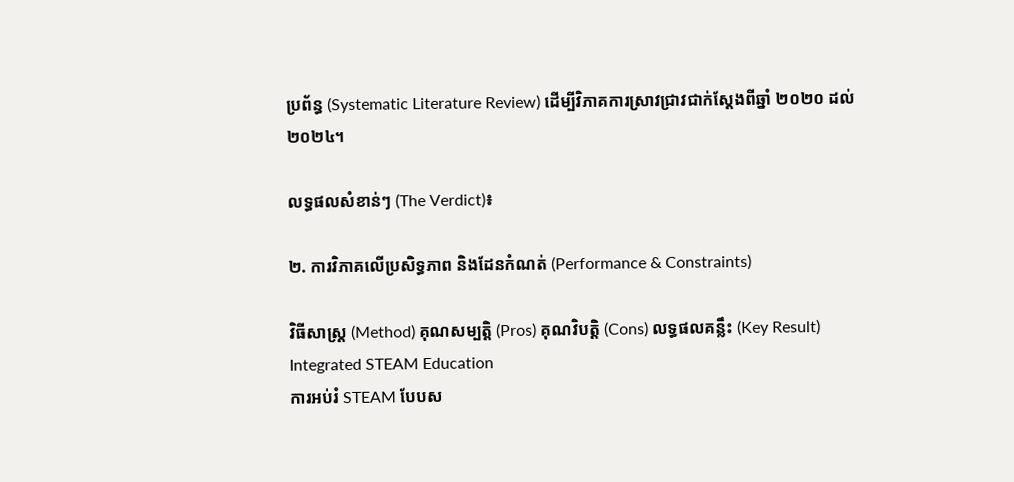ប្រព័ន្ធ (Systematic Literature Review) ដើម្បីវិភាគការស្រាវជ្រាវជាក់ស្តែងពីឆ្នាំ ២០២០ ដល់ ២០២៤។

លទ្ធផលសំខាន់ៗ (The Verdict)៖

២. ការវិភាគលើប្រសិទ្ធភាព និងដែនកំណត់ (Performance & Constraints)

វិធីសាស្ត្រ (Method) គុណសម្បត្តិ (Pros) គុណវិបត្តិ (Cons) លទ្ធផលគន្លឹះ (Key Result)
Integrated STEAM Education
ការអប់រំ STEAM បែបស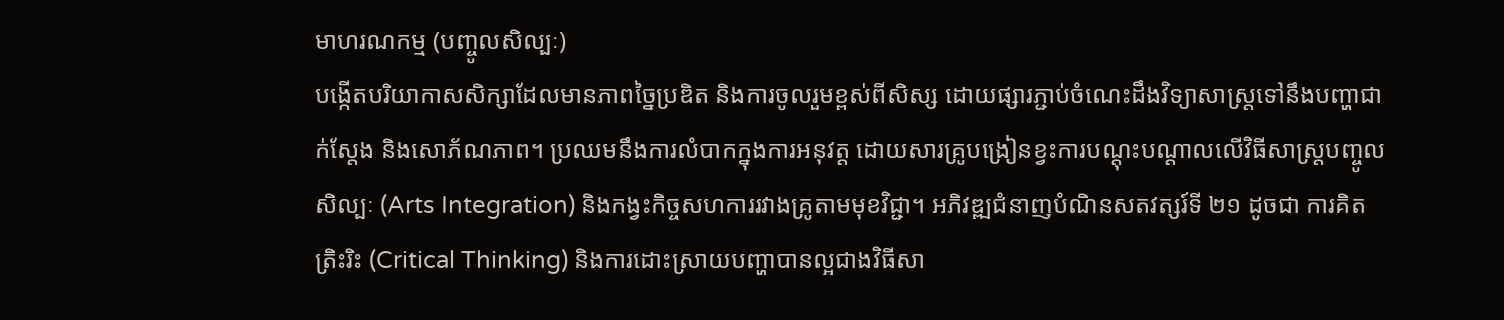មាហរណកម្ម (បញ្ចូលសិល្បៈ)
បង្កើតបរិយាកាសសិក្សាដែលមានភាពច្នៃប្រឌិត និងការចូលរួមខ្ពស់ពីសិស្ស ដោយផ្សារភ្ជាប់ចំណេះដឹងវិទ្យាសាស្ត្រទៅនឹងបញ្ហាជាក់ស្តែង និងសោភ័ណភាព។ ប្រឈមនឹងការលំបាកក្នុងការអនុវត្ត ដោយសារគ្រូបង្រៀនខ្វះការបណ្តុះបណ្តាលលើវិធីសាស្ត្របញ្ចូលសិល្បៈ (Arts Integration) និងកង្វះកិច្ចសហការរវាងគ្រូតាមមុខវិជ្ជា។ អភិវឌ្ឍជំនាញបំណិនសតវត្សរ៍ទី ២១ ដូចជា ការគិតត្រិះរិះ (Critical Thinking) និងការដោះស្រាយបញ្ហាបានល្អជាងវិធីសា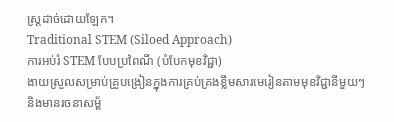ស្ត្រដាច់ដោយឡែក។
Traditional STEM (Siloed Approach)
ការអប់រំ STEM បែបប្រពៃណី (បំបែកមុខវិជ្ជា)
ងាយស្រួលសម្រាប់គ្រូបង្រៀនក្នុងការគ្រប់គ្រងខ្លឹមសារមេរៀនតាមមុខវិជ្ជានីមួយៗ និងមានរចនាសម្ព័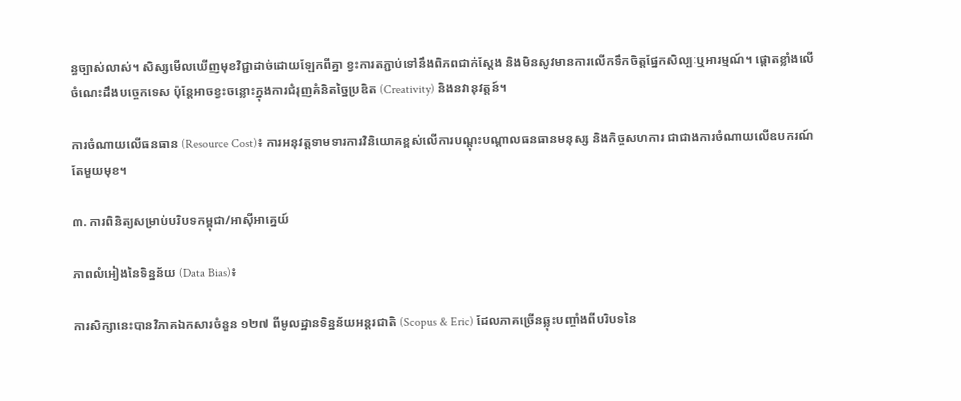ន្ធច្បាស់លាស់។ សិស្សមើលឃើញមុខវិជ្ជាដាច់ដោយឡែកពីគ្នា ខ្វះការតភ្ជាប់ទៅនឹងពិភពជាក់ស្តែង និងមិនសូវមានការលើកទឹកចិត្តផ្នែកសិល្បៈឬអារម្មណ៍។ ផ្តោតខ្លាំងលើចំណេះដឹងបច្ចេកទេស ប៉ុន្តែអាចខ្វះចន្លោះក្នុងការជំរុញគំនិតច្នៃប្រឌិត (Creativity) និងនវានុវត្តន៍។

ការចំណាយលើធនធាន (Resource Cost)៖ ការអនុវត្តទាមទារការវិនិយោគខ្ពស់លើការបណ្តុះបណ្តាលធនធានមនុស្ស និងកិច្ចសហការ ជាជាងការចំណាយលើឧបករណ៍តែមួយមុខ។

៣. ការពិនិត្យសម្រាប់បរិបទកម្ពុជា/អាស៊ីអាគ្នេយ៍

ភាពលំអៀងនៃទិន្នន័យ (Data Bias)៖

ការសិក្សានេះបានវិភាគឯកសារចំនួន ១២៧ ពីមូលដ្ឋានទិន្នន័យអន្តរជាតិ (Scopus & Eric) ដែលភាគច្រើនឆ្លុះបញ្ចាំងពីបរិបទនៃ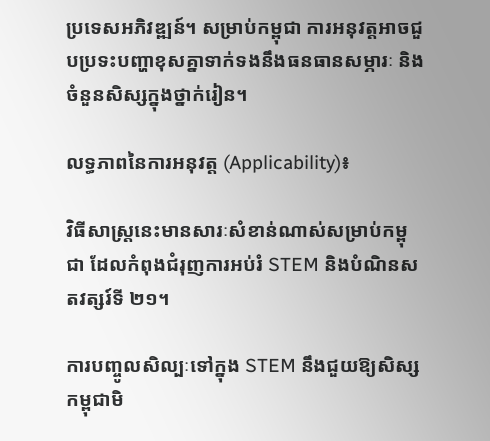ប្រទេសអភិវឌ្ឍន៍។ សម្រាប់កម្ពុជា ការអនុវត្តអាចជួបប្រទះបញ្ហាខុសគ្នាទាក់ទងនឹងធនធានសម្ភារៈ និងចំនួនសិស្សក្នុងថ្នាក់រៀន។

លទ្ធភាពនៃការអនុវត្ត (Applicability)៖

វិធីសាស្ត្រនេះមានសារៈសំខាន់ណាស់សម្រាប់កម្ពុជា ដែលកំពុងជំរុញការអប់រំ STEM និងបំណិនសតវត្សរ៍ទី ២១។

ការបញ្ចូលសិល្បៈទៅក្នុង STEM នឹងជួយឱ្យសិស្សកម្ពុជាមិ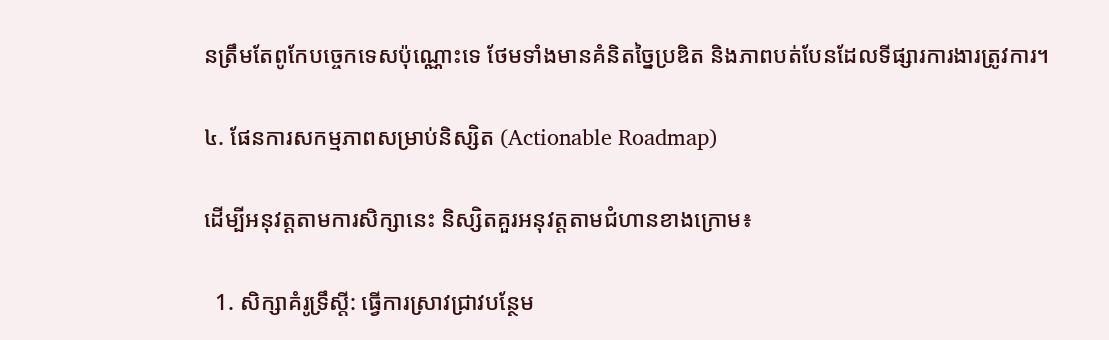នត្រឹមតែពូកែបច្ចេកទេសប៉ុណ្ណោះទេ ថែមទាំងមានគំនិតច្នៃប្រឌិត និងភាពបត់បែនដែលទីផ្សារការងារត្រូវការ។

៤. ផែនការសកម្មភាពសម្រាប់និស្សិត (Actionable Roadmap)

ដើម្បីអនុវត្តតាមការសិក្សានេះ និស្សិតគួរអនុវត្តតាមជំហានខាងក្រោម៖

  1. សិក្សាគំរូទ្រឹស្តី: ធ្វើការស្រាវជ្រាវបន្ថែម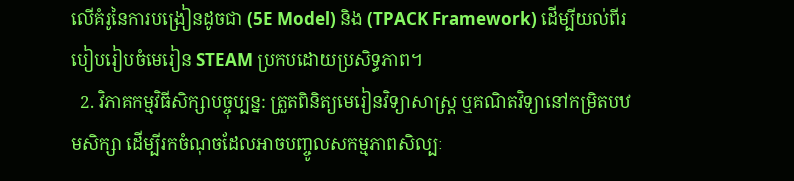លើគំរូនៃការបង្រៀនដូចជា (5E Model) និង (TPACK Framework) ដើម្បីយល់ពីរបៀបរៀបចំមេរៀន STEAM ប្រកបដោយប្រសិទ្ធភាព។
  2. វិភាគកម្មវិធីសិក្សាបច្ចុប្បន្ន: ត្រួតពិនិត្យមេរៀនវិទ្យាសាស្ត្រ ឬគណិតវិទ្យានៅកម្រិតបឋមសិក្សា ដើម្បីរកចំណុចដែលអាចបញ្ចូលសកម្មភាពសិល្បៈ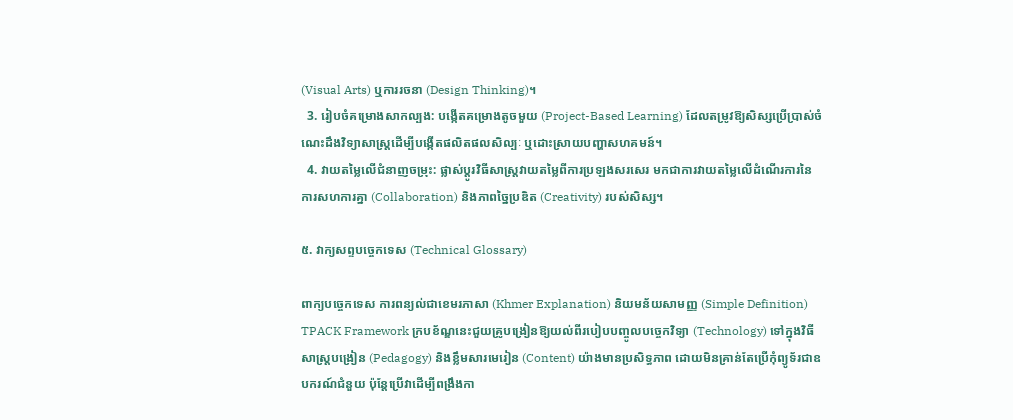(Visual Arts) ឬការរចនា (Design Thinking)។
  3. រៀបចំគម្រោងសាកល្បង: បង្កើតគម្រោងតូចមួយ (Project-Based Learning) ដែលតម្រូវឱ្យសិស្សប្រើប្រាស់ចំណេះដឹងវិទ្យាសាស្ត្រដើម្បីបង្កើតផលិតផលសិល្បៈ ឬដោះស្រាយបញ្ហាសហគមន៍។
  4. វាយតម្លៃលើជំនាញចម្រុះ: ផ្លាស់ប្តូរវិធីសាស្រ្តវាយតម្លៃពីការប្រឡងសរសេរ មកជាការវាយតម្លៃលើដំណើរការនៃការសហការគ្នា (Collaboration) និងភាពច្នៃប្រឌិត (Creativity) របស់សិស្ស។

៥. វាក្យសព្ទបច្ចេកទេស (Technical Glossary)

ពាក្យបច្ចេកទេស ការពន្យល់ជាខេមរភាសា (Khmer Explanation) និយមន័យសាមញ្ញ (Simple Definition)
TPACK Framework ក្របខ័ណ្ឌនេះជួយគ្រូបង្រៀនឱ្យយល់ពីរបៀបបញ្ចូលបច្ចេកវិទ្យា (Technology) ទៅក្នុងវិធីសាស្ត្របង្រៀន (Pedagogy) និងខ្លឹមសារមេរៀន (Content) យ៉ាងមានប្រសិទ្ធភាព ដោយមិនគ្រាន់តែប្រើកុំព្យូទ័រជាឧបករណ៍ជំនួយ ប៉ុន្តែប្រើវាដើម្បីពង្រឹងកា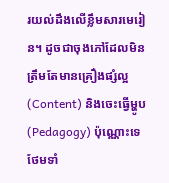រយល់ដឹងលើខ្លឹមសារមេរៀន។ ដូចជាចុងភៅដែលមិនត្រឹមតែមានគ្រឿងផ្សំល្អ (Content) និងចេះធ្វើម្ហូប (Pedagogy) ប៉ុណ្ណោះទេ ថែមទាំ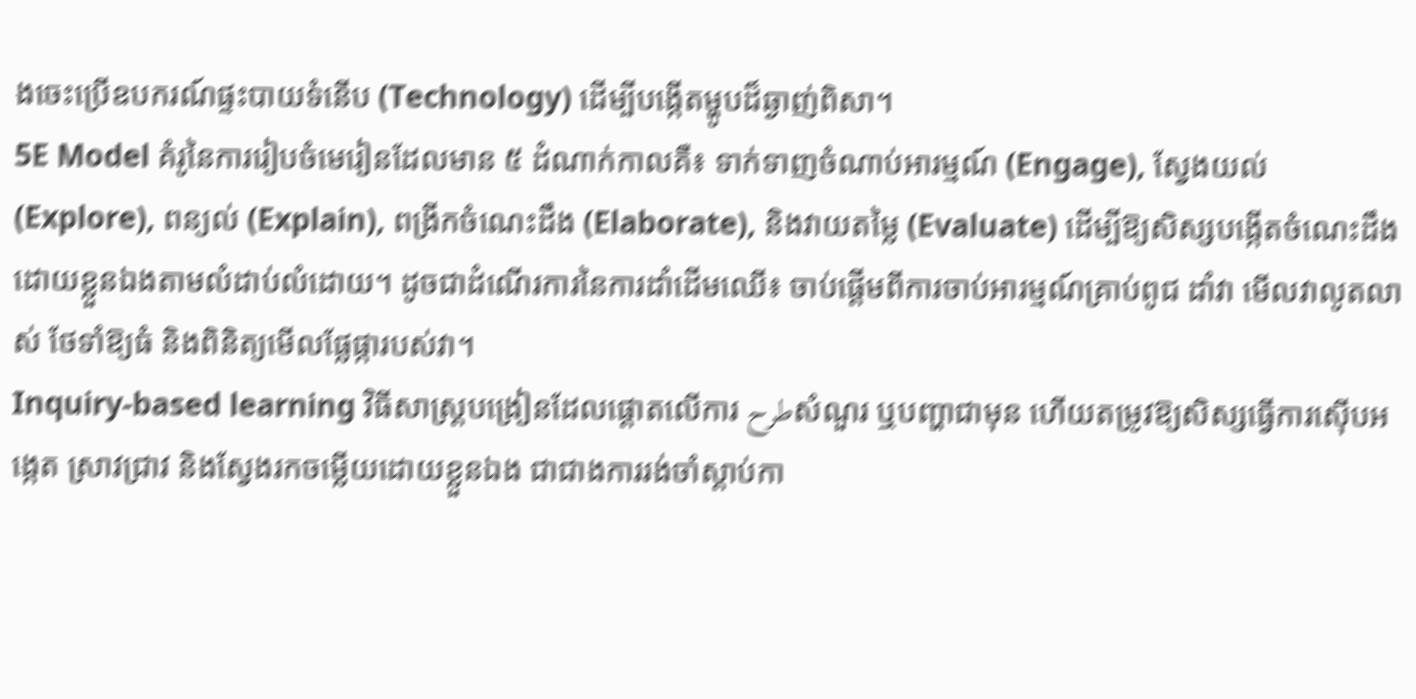ងចេះប្រើឧបករណ៍ផ្ទះបាយទំនើប (Technology) ដើម្បីបង្កើតម្ហូបដ៏ឆ្ងាញ់ពិសា។
5E Model គំរូនៃការរៀបចំមេរៀនដែលមាន ៥ ដំណាក់កាលគឺ៖ ទាក់ទាញចំណាប់អារម្មណ៍ (Engage), ស្វែងយល់ (Explore), ពន្យល់ (Explain), ពង្រីកចំណេះដឹង (Elaborate), និងវាយតម្លៃ (Evaluate) ដើម្បីឱ្យសិស្សបង្កើតចំណេះដឹងដោយខ្លួនឯងតាមលំដាប់លំដោយ។ ដូចជាដំណើរការនៃការដាំដើមឈើ៖ ចាប់ផ្តើមពីការចាប់អារម្មណ៍គ្រាប់ពូជ ដាំវា មើលវាលូតលាស់ ថែទាំឱ្យធំ និងពិនិត្យមើលផ្លែផ្ការបស់វា។
Inquiry-based learning វិធីសាស្ត្របង្រៀនដែលផ្តោតលើការ طرحសំណួរ ឬបញ្ហាជាមុន ហើយតម្រូវឱ្យសិស្សធ្វើការស៊ើបអង្កេត ស្រាវជ្រាវ និងស្វែងរកចម្លើយដោយខ្លួនឯង ជាជាងការរង់ចាំស្តាប់កា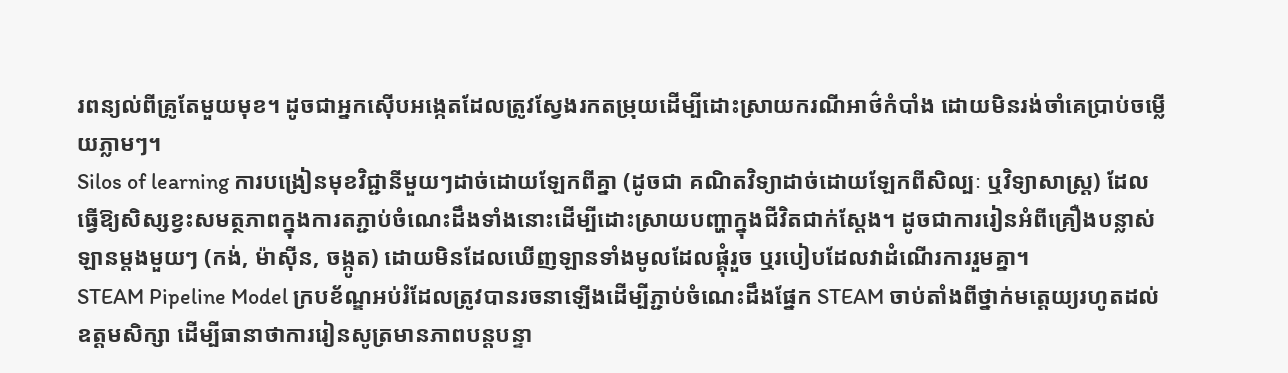រពន្យល់ពីគ្រូតែមួយមុខ។ ដូចជាអ្នកស៊ើបអង្កេតដែលត្រូវស្វែងរកតម្រុយដើម្បីដោះស្រាយករណីអាថ៌កំបាំង ដោយមិនរង់ចាំគេប្រាប់ចម្លើយភ្លាមៗ។
Silos of learning ការបង្រៀនមុខវិជ្ជានីមួយៗដាច់ដោយឡែកពីគ្នា (ដូចជា គណិតវិទ្យាដាច់ដោយឡែកពីសិល្បៈ ឬវិទ្យាសាស្ត្រ) ដែលធ្វើឱ្យសិស្សខ្វះសមត្ថភាពក្នុងការតភ្ជាប់ចំណេះដឹងទាំងនោះដើម្បីដោះស្រាយបញ្ហាក្នុងជីវិតជាក់ស្តែង។ ដូចជាការរៀនអំពីគ្រឿងបន្លាស់ឡានម្តងមួយៗ (កង់, ម៉ាស៊ីន, ចង្កូត) ដោយមិនដែលឃើញឡានទាំងមូលដែលផ្គុំរួច ឬរបៀបដែលវាដំណើរការរួមគ្នា។
STEAM Pipeline Model ក្របខ័ណ្ឌអប់រំដែលត្រូវបានរចនាឡើងដើម្បីភ្ជាប់ចំណេះដឹងផ្នែក STEAM ចាប់តាំងពីថ្នាក់មត្តេយ្យរហូតដល់ឧត្តមសិក្សា ដើម្បីធានាថាការរៀនសូត្រមានភាពបន្តបន្ទា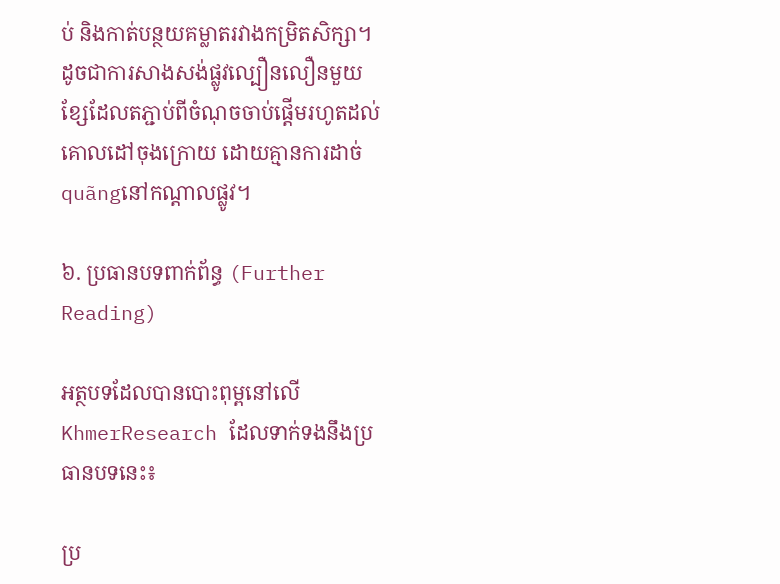ប់ និងកាត់បន្ថយគម្លាតរវាងកម្រិតសិក្សា។ ដូចជាការសាងសង់ផ្លូវល្បឿនលឿនមួយខ្សែដែលតភ្ជាប់ពីចំណុចចាប់ផ្តើមរហូតដល់គោលដៅចុងក្រោយ ដោយគ្មានការដាច់ quãngនៅកណ្តាលផ្លូវ។

៦. ប្រធានបទពាក់ព័ន្ធ (Further Reading)

អត្ថបទដែលបានបោះពុម្ពនៅលើ KhmerResearch ដែលទាក់ទងនឹងប្រធានបទនេះ៖

ប្រ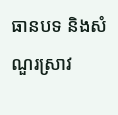ធានបទ និងសំណួរស្រាវ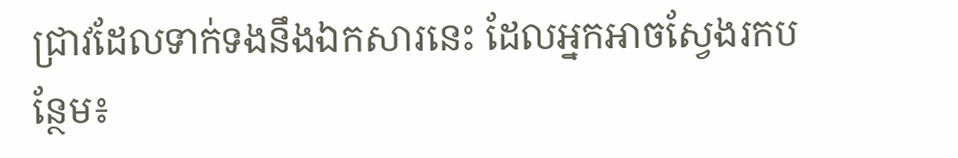ជ្រាវដែលទាក់ទងនឹងឯកសារនេះ ដែលអ្នកអាចស្វែងរកបន្ថែម៖